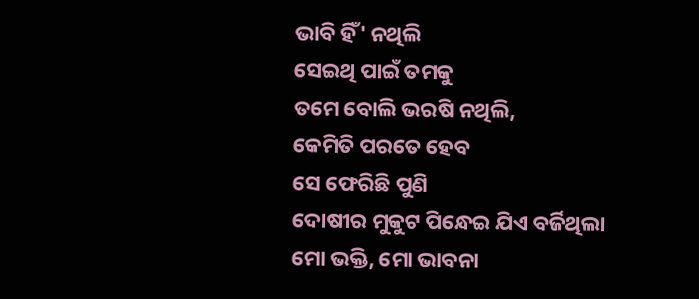ଭାବି ହିଁ' ନଥିଲି
ସେଇଥି ପାଇଁ ତମକୁ
ତମେ ବୋଲି ଭରଷି ନଥିଲି,
କେମିତି ପରତେ ହେବ
ସେ ଫେରିଛି ପୁଣି
ଦୋଷୀର ମୁକୁଟ ପିନ୍ଧେଇ ଯିଏ ବର୍ଜିଥିଲା
ମୋ ଭକ୍ତି, ମୋ ଭାବନା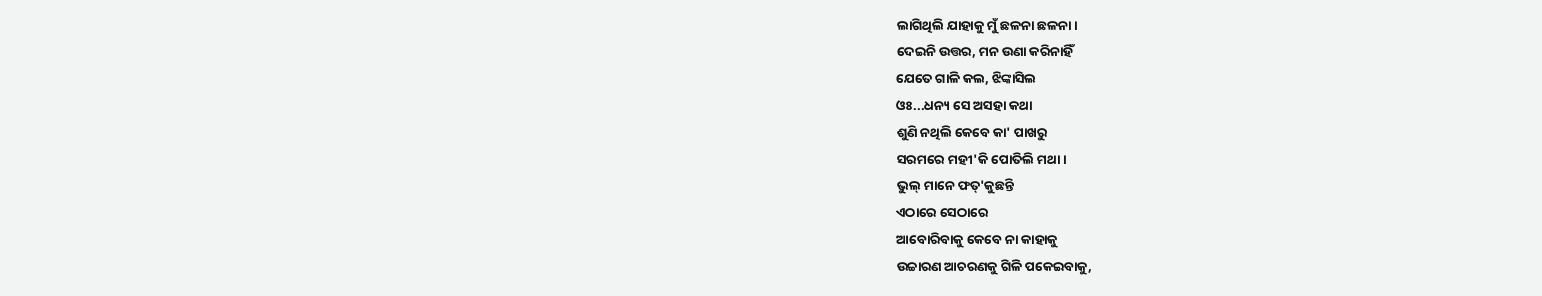ଲାଗିଥିଲି ଯାହାକୁ ମୁଁ ଛଳନା ଛଳନା।
ଦେଇନି ଉତ୍ତର, ମନ ଉଣା କରିନାହିଁ
ଯେତେ ଗାଳି କଲ, ଝିଙ୍କାସିଲ
ଓଃ...ଧନ୍ୟ ସେ ଅସହା କଥା
ଶୁଣି ନଥିଲି କେବେ କା' ପାଖରୁ
ସରମରେ ମହୀ'କି ପୋତିଲି ମଥା।
ଭୁଲ୍ ମାନେ ଫତ୍'କୁଛନ୍ତି
ଏଠାରେ ସେଠାରେ
ଆବୋରିବାକୁ କେବେ ନା କାହାକୁ
ଉଚ୍ଚାରଣ ଆଚରଣକୁ ଗିଳି ପକେଇବାକୁ,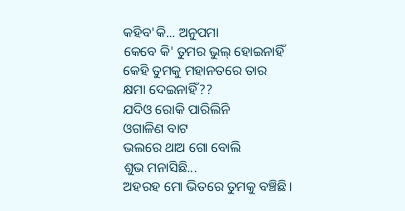କହିବ'କି... ଅନୁପମା
କେବେ କି' ତୁମର ଭୁଲ୍ ହୋଇନାହିଁ
କେହି ତୁମକୁ ମହାନତରେ ତାର
କ୍ଷମା ଦେଇନାହିଁ??
ଯଦିଓ ରୋକି ପାରିଲିନି
ଓଗାଳିଣ ବାଟ
ଭଲରେ ଥାଅ ଗୋ ବୋଲି
ଶୁଭ ମନାସିଛି...
ଅହରହ ମୋ ଭିତରେ ତୁମକୁ ବଞ୍ଚିଛି।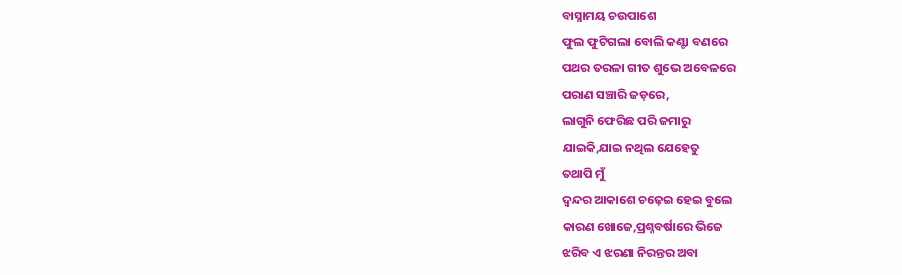ବାସ୍ନାମୟ ଚଉପାଶେ
ଫୁଲ ଫୁଟିଗଲା ବୋଲି କଣ୍ଟା ବଣରେ
ପଥର ତରଳା ଗୀତ ଶୁଭେ ଅବେଳରେ
ପରାଣ ସଞ୍ଚାରି ଜଡ଼ରେ,
ଲାଗୁନି ଫେରିଛ ପରି ଜମାରୁ
ଯାଇକି,ଯାଇ ନଥିଲ ଯେହେତୁ
ତଥାପି ମୁଁ
ଦ୍ବନ୍ଦର ଆକାଶେ ଚଢ଼େଇ ହେଇ ବୁଲେ
କାରଣ ଖୋଜେ,ପ୍ରଶ୍ନବର୍ଷାରେ ଭିଜେ
ଝରିବ ଏ ଝରଣା ନିରନ୍ତର ଅବା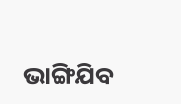ଭାଙ୍ଗିଯିବ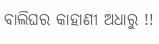ବାଲିଘର କାହାଣୀ ଅଧାରୁ !!